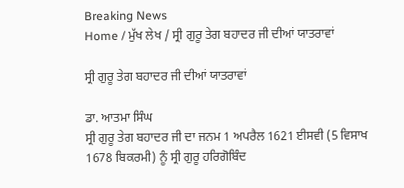Breaking News
Home / ਮੁੱਖ ਲੇਖ / ਸ੍ਰੀ ਗੁਰੂ ਤੇਗ ਬਹਾਦਰ ਜੀ ਦੀਆਂ ਯਾਤਰਾਵਾਂ

ਸ੍ਰੀ ਗੁਰੂ ਤੇਗ ਬਹਾਦਰ ਜੀ ਦੀਆਂ ਯਾਤਰਾਵਾਂ

ਡਾ. ਆਤਮਾ ਸਿੰਘ
ਸ੍ਰੀ ਗੁਰੂ ਤੇਗ ਬਹਾਦਰ ਜੀ ਦਾ ਜਨਮ 1 ਅਪਰੈਲ 1621 ਈਸਵੀ (5 ਵਿਸਾਖ 1678 ਬਿਕਰਮੀ) ਨੂੰ ਸ੍ਰੀ ਗੁਰੂ ਹਰਿਗੋਬਿੰਦ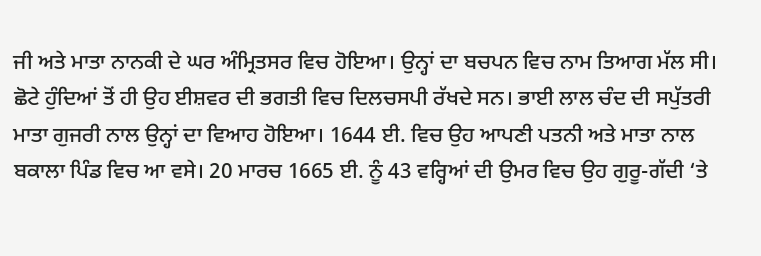ਜੀ ਅਤੇ ਮਾਤਾ ਨਾਨਕੀ ਦੇ ਘਰ ਅੰਮ੍ਰਿਤਸਰ ਵਿਚ ਹੋਇਆ। ਉਨ੍ਹਾਂ ਦਾ ਬਚਪਨ ਵਿਚ ਨਾਮ ਤਿਆਗ ਮੱਲ ਸੀ। ਛੋਟੇ ਹੁੰਦਿਆਂ ਤੋਂ ਹੀ ਉਹ ਈਸ਼ਵਰ ਦੀ ਭਗਤੀ ਵਿਚ ਦਿਲਚਸਪੀ ਰੱਖਦੇ ਸਨ। ਭਾਈ ਲਾਲ ਚੰਦ ਦੀ ਸਪੁੱਤਰੀ ਮਾਤਾ ਗੁਜਰੀ ਨਾਲ ਉਨ੍ਹਾਂ ਦਾ ਵਿਆਹ ਹੋਇਆ। 1644 ਈ. ਵਿਚ ਉਹ ਆਪਣੀ ਪਤਨੀ ਅਤੇ ਮਾਤਾ ਨਾਲ ਬਕਾਲਾ ਪਿੰਡ ਵਿਚ ਆ ਵਸੇ। 20 ਮਾਰਚ 1665 ਈ. ਨੂੰ 43 ਵਰ੍ਹਿਆਂ ਦੀ ਉਮਰ ਵਿਚ ਉਹ ਗੁਰੂ-ਗੱਦੀ ‘ਤੇ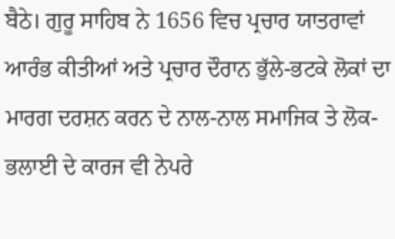ਬੈਠੇ। ਗੁਰੂ ਸਾਹਿਬ ਨੇ 1656 ਵਿਚ ਪ੍ਰਚਾਰ ਯਾਤਰਾਵਾਂ ਆਰੰਭ ਕੀਤੀਆਂ ਅਤੇ ਪ੍ਰਚਾਰ ਦੌਰਾਨ ਭੁੱਲੇ-ਭਟਕੇ ਲੋਕਾਂ ਦਾ ਮਾਰਗ ਦਰਸ਼ਨ ਕਰਨ ਦੇ ਨਾਲ-ਨਾਲ ਸਮਾਜਿਕ ਤੇ ਲੋਕ-ਭਲਾਈ ਦੇ ਕਾਰਜ ਵੀ ਨੇਪਰੇ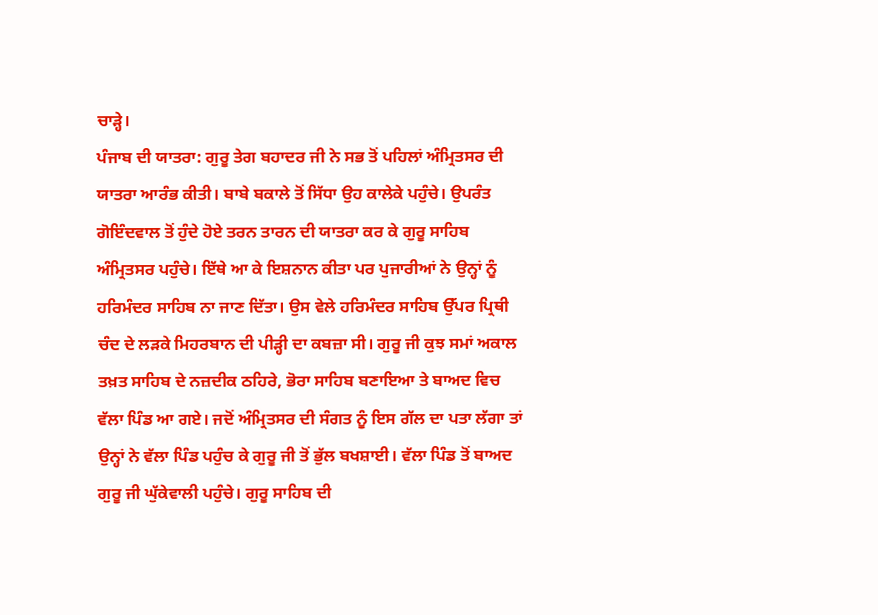ਚਾੜ੍ਹੇ।
ਪੰਜਾਬ ਦੀ ਯਾਤਰਾ: ਗੁਰੂ ਤੇਗ ਬਹਾਦਰ ਜੀ ਨੇ ਸਭ ਤੋਂ ਪਹਿਲਾਂ ਅੰਮ੍ਰਿਤਸਰ ਦੀ ਯਾਤਰਾ ਆਰੰਭ ਕੀਤੀ। ਬਾਬੇ ਬਕਾਲੇ ਤੋਂ ਸਿੱਧਾ ਉਹ ਕਾਲੇਕੇ ਪਹੁੰਚੇ। ਉਪਰੰਤ ਗੋਇੰਦਵਾਲ ਤੋਂ ਹੁੰਦੇ ਹੋਏ ਤਰਨ ਤਾਰਨ ਦੀ ਯਾਤਰਾ ਕਰ ਕੇ ਗੁਰੂ ਸਾਹਿਬ ਅੰਮ੍ਰਿਤਸਰ ਪਹੁੰਚੇ। ਇੱਥੇ ਆ ਕੇ ਇਸ਼ਨਾਨ ਕੀਤਾ ਪਰ ਪੁਜਾਰੀਆਂ ਨੇ ਉਨ੍ਹਾਂ ਨੂੰ ਹਰਿਮੰਦਰ ਸਾਹਿਬ ਨਾ ਜਾਣ ਦਿੱਤਾ। ਉਸ ਵੇਲੇ ਹਰਿਮੰਦਰ ਸਾਹਿਬ ਉੱਪਰ ਪ੍ਰਿਥੀ ਚੰਦ ਦੇ ਲੜਕੇ ਮਿਹਰਬਾਨ ਦੀ ਪੀੜ੍ਹੀ ਦਾ ਕਬਜ਼ਾ ਸੀ। ਗੁਰੂ ਜੀ ਕੁਝ ਸਮਾਂ ਅਕਾਲ ਤਖ਼ਤ ਸਾਹਿਬ ਦੇ ਨਜ਼ਦੀਕ ਠਹਿਰੇ, ਭੋਰਾ ਸਾਹਿਬ ਬਣਾਇਆ ਤੇ ਬਾਅਦ ਵਿਚ ਵੱਲਾ ਪਿੰਡ ਆ ਗਏ। ਜਦੋਂ ਅੰਮ੍ਰਿਤਸਰ ਦੀ ਸੰਗਤ ਨੂੰ ਇਸ ਗੱਲ ਦਾ ਪਤਾ ਲੱਗਾ ਤਾਂ ਉਨ੍ਹਾਂ ਨੇ ਵੱਲਾ ਪਿੰਡ ਪਹੁੰਚ ਕੇ ਗੁਰੂ ਜੀ ਤੋਂ ਭੁੱਲ ਬਖਸ਼ਾਈ। ਵੱਲਾ ਪਿੰਡ ਤੋਂ ਬਾਅਦ ਗੁਰੂ ਜੀ ਘੁੱਕੇਵਾਲੀ ਪਹੁੰਚੇ। ਗੁਰੂ ਸਾਹਿਬ ਦੀ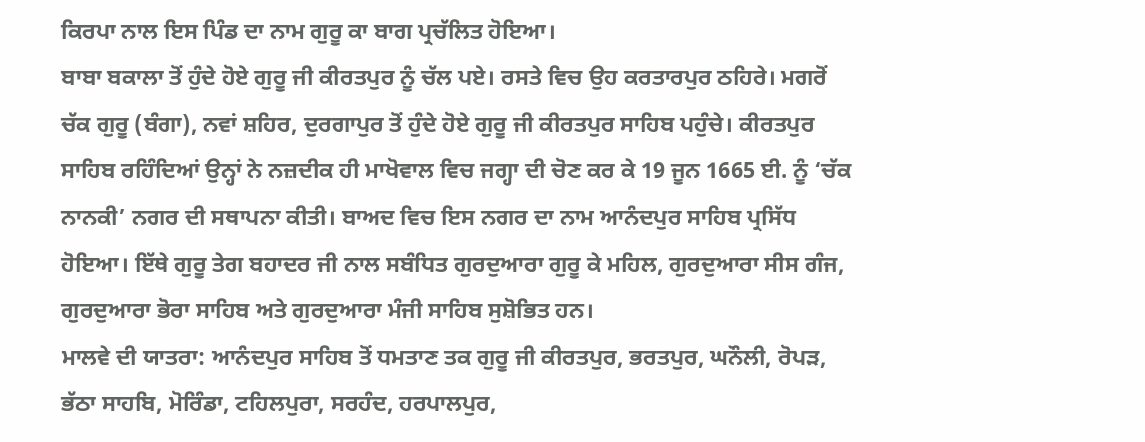ਕਿਰਪਾ ਨਾਲ ਇਸ ਪਿੰਡ ਦਾ ਨਾਮ ਗੁਰੂ ਕਾ ਬਾਗ ਪ੍ਰਚੱਲਿਤ ਹੋਇਆ।
ਬਾਬਾ ਬਕਾਲਾ ਤੋਂ ਹੁੰਦੇ ਹੋਏ ਗੁਰੂ ਜੀ ਕੀਰਤਪੁਰ ਨੂੰ ਚੱਲ ਪਏ। ਰਸਤੇ ਵਿਚ ਉਹ ਕਰਤਾਰਪੁਰ ਠਹਿਰੇ। ਮਗਰੋਂ ਚੱਕ ਗੁਰੂ (ਬੰਗਾ), ਨਵਾਂ ਸ਼ਹਿਰ, ਦੁਰਗਾਪੁਰ ਤੋਂ ਹੁੰਦੇ ਹੋਏ ਗੁਰੂ ਜੀ ਕੀਰਤਪੁਰ ਸਾਹਿਬ ਪਹੁੰਚੇ। ਕੀਰਤਪੁਰ ਸਾਹਿਬ ਰਹਿੰਦਿਆਂ ਉਨ੍ਹਾਂ ਨੇ ਨਜ਼ਦੀਕ ਹੀ ਮਾਖੋਵਾਲ ਵਿਚ ਜਗ੍ਹਾ ਦੀ ਚੋਣ ਕਰ ਕੇ 19 ਜੂਨ 1665 ਈ. ਨੂੰ ‘ਚੱਕ ਨਾਨਕੀ’ ਨਗਰ ਦੀ ਸਥਾਪਨਾ ਕੀਤੀ। ਬਾਅਦ ਵਿਚ ਇਸ ਨਗਰ ਦਾ ਨਾਮ ਆਨੰਦਪੁਰ ਸਾਹਿਬ ਪ੍ਰਸਿੱਧ ਹੋਇਆ। ਇੱਥੇ ਗੁਰੂ ਤੇਗ ਬਹਾਦਰ ਜੀ ਨਾਲ ਸਬੰਧਿਤ ਗੁਰਦੁਆਰਾ ਗੁਰੂ ਕੇ ਮਹਿਲ, ਗੁਰਦੁਆਰਾ ਸੀਸ ਗੰਜ, ਗੁਰਦੁਆਰਾ ਭੋਰਾ ਸਾਹਿਬ ਅਤੇ ਗੁਰਦੁਆਰਾ ਮੰਜੀ ਸਾਹਿਬ ਸੁਸ਼ੋਭਿਤ ਹਨ।
ਮਾਲਵੇ ਦੀ ਯਾਤਰਾ: ਆਨੰਦਪੁਰ ਸਾਹਿਬ ਤੋਂ ਧਮਤਾਣ ਤਕ ਗੁਰੂ ਜੀ ਕੀਰਤਪੁਰ, ਭਰਤਪੁਰ, ਘਨੌਲੀ, ਰੋਪੜ, ਭੱਠਾ ਸਾਹਬਿ, ਮੋਰਿੰਡਾ, ਟਹਿਲਪੁਰਾ, ਸਰਹੰਦ, ਹਰਪਾਲਪੁਰ,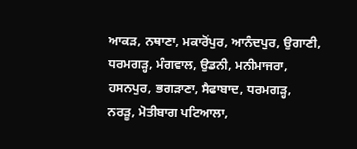ਆਕੜ, ਨਥਾਣਾ, ਮਕਾਰੋਂਪੁਰ, ਆਨੰਦਪੁਰ, ਉਗਾਣੀ, ਧਰਮਗੜ੍ਹ, ਮੰਗਵਾਲ, ਉਡਨੀ, ਮਨੀਮਾਜਰਾ, ਹਸਨਪੁਰ, ਭਗੜਾਣਾ, ਸੈਫਾਬਾਦ, ਧਰਮਗੜ੍ਹ, ਨਰੜੂ, ਮੋਤੀਬਾਗ ਪਟਿਆਲਾ,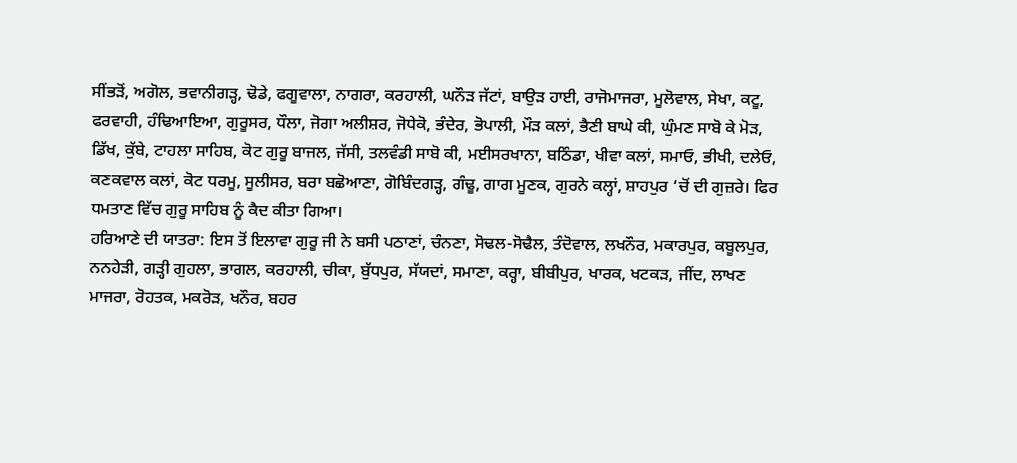ਸੀਂਭੜੋਂ, ਅਗੋਲ, ਭਵਾਨੀਗੜ੍ਹ, ਢੋਡੇ, ਫਗੂਵਾਲਾ, ਨਾਗਰਾ, ਕਰਹਾਲੀ, ਘਨੌੜ ਜੱਟਾਂ, ਬਾਉੜ ਹਾਈ, ਰਾਜੋਮਾਜਰਾ, ਮੂਲੋਵਾਲ, ਸੇਖਾ, ਕਟੂ, ਫਰਵਾਹੀ, ਹੰਢਿਆਇਆ, ਗੁਰੂਸਰ, ਧੌਲਾ, ਜੋਗਾ ਅਲੀਸ਼ਰ, ਜੋਧੇਕੋ, ਭੰਦੇਰ, ਭੋਪਾਲੀ, ਮੌੜ ਕਲਾਂ, ਭੈਣੀ ਬਾਘੇ ਕੀ, ਘੁੰਮਣ ਸਾਬੋ ਕੇ ਮੋੜ, ਡਿੱਖ, ਕੁੱਬੇ, ਟਾਹਲਾ ਸਾਹਿਬ, ਕੋਟ ਗੁਰੂ ਬਾਜਲ, ਜੱਸੀ, ਤਲਵੰਡੀ ਸਾਬੋ ਕੀ, ਮਈਸਰਖਾਨਾ, ਬਠਿੰਡਾ, ਖੀਵਾ ਕਲਾਂ, ਸਮਾਓ, ਭੀਖੀ, ਦਲੇਓ, ਕਣਕਵਾਲ ਕਲਾਂ, ਕੋਟ ਧਰਮੂ, ਸੂਲੀਸਰ, ਬਰਾ ਬਛੋਆਣਾ, ਗੋਬਿੰਦਗੜ੍ਹ, ਗੰਢੂ, ਗਾਗ ਮੂਣਕ, ਗੁਰਨੇ ਕਲ੍ਹਾਂ, ਸ਼ਾਹਪੁਰ ‘ਚੋਂ ਦੀ ਗੁਜ਼ਰੇ। ਫਿਰ ਧਮਤਾਣ ਵਿੱਚ ਗੁਰੂ ਸਾਹਿਬ ਨੂੰ ਕੈਦ ਕੀਤਾ ਗਿਆ।
ਹਰਿਆਣੇ ਦੀ ਯਾਤਰਾ: ਇਸ ਤੋਂ ਇਲਾਵਾ ਗੁਰੂ ਜੀ ਨੇ ਬਸੀ ਪਠਾਣਾਂ, ਚੰਨਣਾ, ਸੋਢਲ-ਸੋਢੈਲ, ਤੰਦੋਵਾਲ, ਲਖਨੌਰ, ਮਕਾਰਪੁਰ, ਕਬੂਲਪੁਰ, ਨਨਹੇੜੀ, ਗੜ੍ਹੀ ਗੁਹਲਾ, ਭਾਗਲ, ਕਰਹਾਲੀ, ਚੀਕਾ, ਬੁੱਧਪੁਰ, ਸੱਯਦਾਂ, ਸਮਾਣਾ, ਕਰ੍ਹਾ, ਬੀਬੀਪੁਰ, ਖਾਰਕ, ਖਟਕੜ, ਜੀਂਦ, ਲਾਖਣ ਮਾਜਰਾ, ਰੋਹਤਕ, ਮਕਰੋੜ, ਖਨੌਰ, ਬਹਰ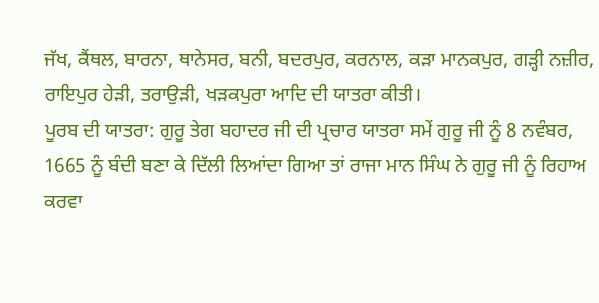ਜੱਖ, ਕੈਂਥਲ, ਬਾਰਨਾ, ਥਾਨੇਸਰ, ਬਨੀ, ਬਦਰਪੁਰ, ਕਰਨਾਲ, ਕੜਾ ਮਾਨਕਪੁਰ, ਗੜ੍ਹੀ ਨਜ਼ੀਰ, ਰਾਇਪੁਰ ਹੇੜੀ, ਤਰਾਉੜੀ, ਖੜਕਪੁਰਾ ਆਦਿ ਦੀ ਯਾਤਰਾ ਕੀਤੀ।
ਪੂਰਬ ਦੀ ਯਾਤਰਾ: ਗੁਰੂ ਤੇਗ ਬਹਾਦਰ ਜੀ ਦੀ ਪ੍ਰਚਾਰ ਯਾਤਰਾ ਸਮੇਂ ਗੁਰੂ ਜੀ ਨੂੰ 8 ਨਵੰਬਰ, 1665 ਨੂੰ ਬੰਦੀ ਬਣਾ ਕੇ ਦਿੱਲੀ ਲਿਆਂਦਾ ਗਿਆ ਤਾਂ ਰਾਜਾ ਮਾਨ ਸਿੰਘ ਨੇ ਗੁਰੂ ਜੀ ਨੂੰ ਰਿਹਾਅ ਕਰਵਾ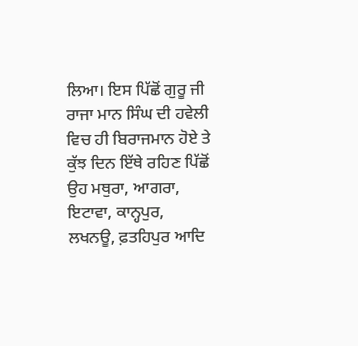ਲਿਆ। ਇਸ ਪਿੱਛੋਂ ਗੁਰੂ ਜੀ ਰਾਜਾ ਮਾਨ ਸਿੰਘ ਦੀ ਹਵੇਲੀ ਵਿਚ ਹੀ ਬਿਰਾਜਮਾਨ ਹੋਏ ਤੇ ਕੁੱਝ ਦਿਨ ਇੱਥੇ ਰਹਿਣ ਪਿੱਛੋਂ ਉਹ ਮਥੁਰਾ, ਆਗਰਾ, ਇਟਾਵਾ, ਕਾਨ੍ਹਪੁਰ, ਲਖਨਊ, ਫ਼ਤਹਿਪੁਰ ਆਦਿ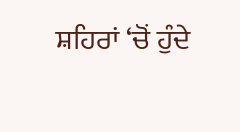ਸ਼ਹਿਰਾਂ ‘ਚੋਂ ਹੁੰਦੇ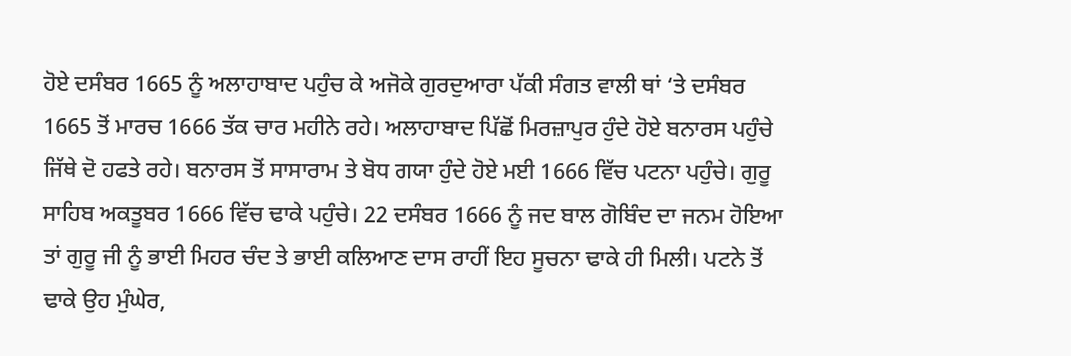ਹੋਏ ਦਸੰਬਰ 1665 ਨੂੰ ਅਲਾਹਾਬਾਦ ਪਹੁੰਚ ਕੇ ਅਜੋਕੇ ਗੁਰਦੁਆਰਾ ਪੱਕੀ ਸੰਗਤ ਵਾਲੀ ਥਾਂ ‘ਤੇ ਦਸੰਬਰ 1665 ਤੋਂ ਮਾਰਚ 1666 ਤੱਕ ਚਾਰ ਮਹੀਨੇ ਰਹੇ। ਅਲਾਹਾਬਾਦ ਪਿੱਛੋਂ ਮਿਰਜ਼ਾਪੁਰ ਹੁੰਦੇ ਹੋਏ ਬਨਾਰਸ ਪਹੁੰਚੇ ਜਿੱਥੇ ਦੋ ਹਫਤੇ ਰਹੇ। ਬਨਾਰਸ ਤੋਂ ਸਾਸਾਰਾਮ ਤੇ ਬੋਧ ਗਯਾ ਹੁੰਦੇ ਹੋਏ ਮਈ 1666 ਵਿੱਚ ਪਟਨਾ ਪਹੁੰਚੇ। ਗੁਰੂ ਸਾਹਿਬ ਅਕਤੂਬਰ 1666 ਵਿੱਚ ਢਾਕੇ ਪਹੁੰਚੇ। 22 ਦਸੰਬਰ 1666 ਨੂੰ ਜਦ ਬਾਲ ਗੋਬਿੰਦ ਦਾ ਜਨਮ ਹੋਇਆ ਤਾਂ ਗੁਰੂ ਜੀ ਨੂੰ ਭਾਈ ਮਿਹਰ ਚੰਦ ਤੇ ਭਾਈ ਕਲਿਆਣ ਦਾਸ ਰਾਹੀਂ ਇਹ ਸੂਚਨਾ ਢਾਕੇ ਹੀ ਮਿਲੀ। ਪਟਨੇ ਤੋਂ ਢਾਕੇ ਉਹ ਮੁੰਘੇਰ,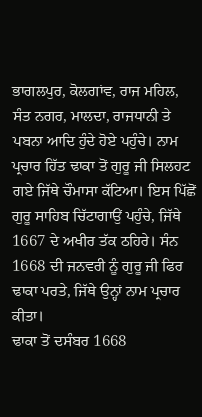ਭਾਗਲਪੁਰ, ਕੋਲਗਾਂਵ, ਰਾਜ ਮਹਿਲ, ਸੰਤ ਨਗਰ, ਮਾਲਦਾ, ਰਾਜਧਾਨੀ ਤੇ ਪਬਨਾ ਆਦਿ ਹੁੰਦੇ ਹੋਏ ਪਹੁੰਚੇ। ਨਾਮ ਪ੍ਰਚਾਰ ਹਿੱਤ ਢਾਕਾ ਤੋਂ ਗੁਰੂ ਜੀ ਸਿਲਹਟ ਗਏ ਜਿੱਥੇ ਚੌਮਾਸਾ ਕੱਟਿਆ। ਇਸ ਪਿੱਛੋਂ ਗੁਰੂ ਸਾਹਿਬ ਚਿੱਟਾਗਾਉਂ ਪਹੁੰਚੇ, ਜਿੱਥੇ 1667 ਦੇ ਅਖੀਰ ਤੱਕ ਠਹਿਰੇ। ਸੰਨ 1668 ਦੀ ਜਨਵਰੀ ਨੂੰ ਗੁਰੂ ਜੀ ਫਿਰ ਢਾਕਾ ਪਰਤੇ, ਜਿੱਥੇ ਉਨ੍ਹਾਂ ਨਾਮ ਪ੍ਰਚਾਰ ਕੀਤਾ।
ਢਾਕਾ ਤੋਂ ਦਸੰਬਰ 1668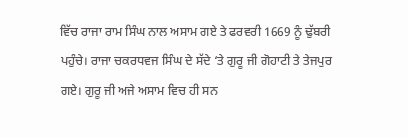ਵਿੱਚ ਰਾਜਾ ਰਾਮ ਸਿੰਘ ਨਾਲ ਅਸਾਮ ਗਏ ਤੇ ਫਰਵਰੀ 1669 ਨੂੰ ਢੁੱਬਰੀ ਪਹੁੰਚੇ। ਰਾਜਾ ਚਕਰਧਵਜ ਸਿੰਘ ਦੇ ਸੱਦੇ ‘ਤੇ ਗੁਰੂ ਜੀ ਗੋਹਾਟੀ ਤੇ ਤੇਜਪੁਰ ਗਏ। ਗੁਰੂ ਜੀ ਅਜੇ ਅਸਾਮ ਵਿਚ ਹੀ ਸਨ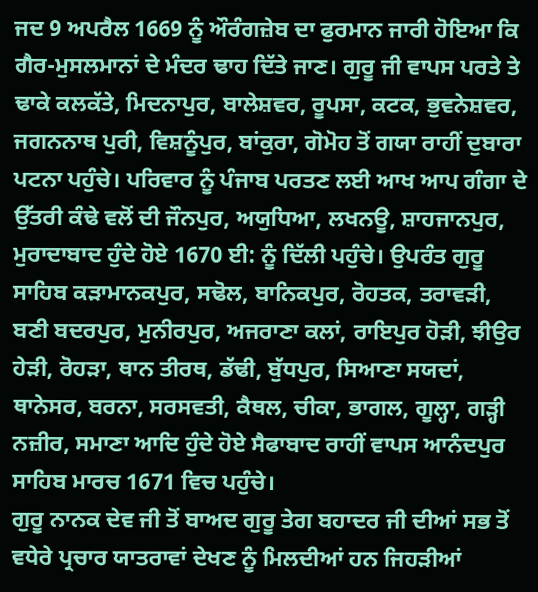ਜਦ 9 ਅਪਰੈਲ 1669 ਨੂੰ ਔਰੰਗਜ਼ੇਬ ਦਾ ਫੁਰਮਾਨ ਜਾਰੀ ਹੋਇਆ ਕਿ ਗੈਰ-ਮੁਸਲਮਾਨਾਂ ਦੇ ਮੰਦਰ ਢਾਹ ਦਿੱਤੇ ਜਾਣ। ਗੁਰੂ ਜੀ ਵਾਪਸ ਪਰਤੇ ਤੇ ਢਾਕੇ ਕਲਕੱਤੇ, ਮਿਦਨਾਪੁਰ, ਬਾਲੇਸ਼ਵਰ, ਰੂਪਸਾ, ਕਟਕ, ਭੁਵਨੇਸ਼ਵਰ, ਜਗਨਨਾਥ ਪੁਰੀ, ਵਿਸ਼ਨੂੰਪੁਰ, ਬਾਂਕੁਰਾ, ਗੋਮੋਹ ਤੋਂ ਗਯਾ ਰਾਹੀਂ ਦੁਬਾਰਾ ਪਟਨਾ ਪਹੁੰਚੇ। ਪਰਿਵਾਰ ਨੂੰ ਪੰਜਾਬ ਪਰਤਣ ਲਈ ਆਖ ਆਪ ਗੰਗਾ ਦੇ ਉੱਤਰੀ ਕੰਢੇ ਵਲੋਂ ਦੀ ਜੌਨਪੁਰ, ਅਯੁਧਿਆ, ਲਖਨਊ, ਸ਼ਾਹਜਾਨਪੁਰ, ਮੁਰਾਦਾਬਾਦ ਹੁੰਦੇ ਹੋਏ 1670 ਈ: ਨੂੰ ਦਿੱਲੀ ਪਹੁੰਚੇ। ਉਪਰੰਤ ਗੁਰੂ ਸਾਹਿਬ ਕੜਾਮਾਨਕਪੁਰ, ਸਢੋਲ, ਬਾਨਿਕਪੁਰ, ਰੋਹਤਕ, ਤਰਾਵੜੀ, ਬਣੀ ਬਦਰਪੁਰ, ਮੁਨੀਰਪੁਰ, ਅਜਰਾਣਾ ਕਲਾਂ, ਰਾਇਪੁਰ ਹੋੜੀ, ਝੀਉਰ ਹੇੜੀ, ਰੋਹੜਾ, ਥਾਨ ਤੀਰਥ, ਡੱਢੀ, ਬੁੱਧਪੁਰ, ਸਿਆਣਾ ਸਯਦਾਂ, ਥਾਨੇਸਰ, ਬਰਨਾ, ਸਰਸਵਤੀ, ਕੈਥਲ, ਚੀਕਾ, ਭਾਗਲ, ਗੂਲ੍ਹਾ, ਗੜ੍ਹੀ ਨਜ਼ੀਰ, ਸਮਾਣਾ ਆਦਿ ਹੁੰਦੇ ਹੋਏ ਸੈਫਾਬਾਦ ਰਾਹੀਂ ਵਾਪਸ ਆਨੰਦਪੁਰ ਸਾਹਿਬ ਮਾਰਚ 1671 ਵਿਚ ਪਹੁੰਚੇ।
ਗੁਰੂ ਨਾਨਕ ਦੇਵ ਜੀ ਤੋਂ ਬਾਅਦ ਗੁਰੂ ਤੇਗ ਬਹਾਦਰ ਜੀ ਦੀਆਂ ਸਭ ਤੋਂ ਵਧੇਰੇ ਪ੍ਰਚਾਰ ਯਾਤਰਾਵਾਂ ਦੇਖਣ ਨੂੰ ਮਿਲਦੀਆਂ ਹਨ ਜਿਹੜੀਆਂ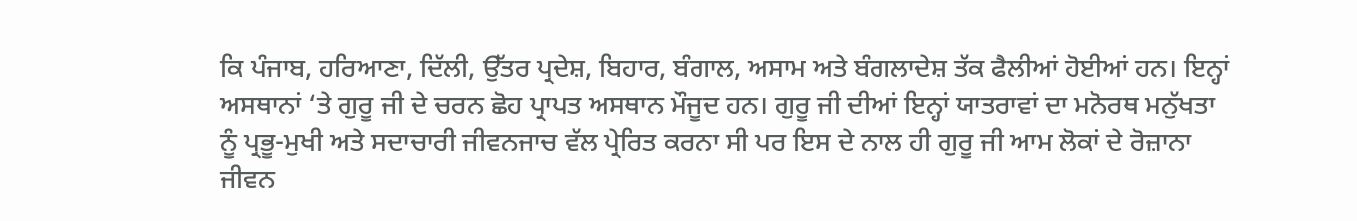ਕਿ ਪੰਜਾਬ, ਹਰਿਆਣਾ, ਦਿੱਲੀ, ਉੱਤਰ ਪ੍ਰਦੇਸ਼, ਬਿਹਾਰ, ਬੰਗਾਲ, ਅਸਾਮ ਅਤੇ ਬੰਗਲਾਦੇਸ਼ ਤੱਕ ਫੈਲੀਆਂ ਹੋਈਆਂ ਹਨ। ਇਨ੍ਹਾਂ ਅਸਥਾਨਾਂ ‘ਤੇ ਗੁਰੂ ਜੀ ਦੇ ਚਰਨ ਛੋਹ ਪ੍ਰਾਪਤ ਅਸਥਾਨ ਮੌਜੂਦ ਹਨ। ਗੁਰੂ ਜੀ ਦੀਆਂ ਇਨ੍ਹਾਂ ਯਾਤਰਾਵਾਂ ਦਾ ਮਨੋਰਥ ਮਨੁੱਖਤਾ ਨੂੰ ਪ੍ਰਭੂ-ਮੁਖੀ ਅਤੇ ਸਦਾਚਾਰੀ ਜੀਵਨਜਾਚ ਵੱਲ ਪ੍ਰੇਰਿਤ ਕਰਨਾ ਸੀ ਪਰ ਇਸ ਦੇ ਨਾਲ ਹੀ ਗੁਰੂ ਜੀ ਆਮ ਲੋਕਾਂ ਦੇ ਰੋਜ਼ਾਨਾ ਜੀਵਨ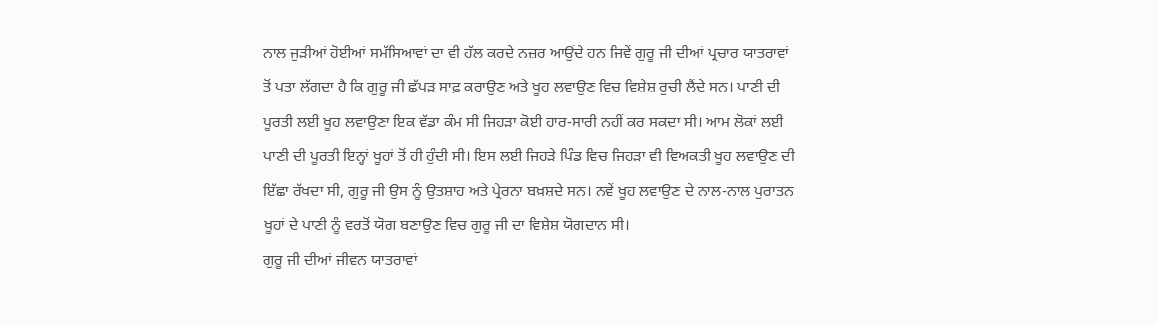ਨਾਲ ਜੁੜੀਆਂ ਹੋਈਆਂ ਸਮੱਸਿਆਵਾਂ ਦਾ ਵੀ ਹੱਲ ਕਰਦੇ ਨਜ਼ਰ ਆਉਂਦੇ ਹਨ ਜਿਵੇਂ ਗੁਰੂ ਜੀ ਦੀਆਂ ਪ੍ਰਚਾਰ ਯਾਤਰਾਵਾਂ ਤੋਂ ਪਤਾ ਲੱਗਦਾ ਹੈ ਕਿ ਗੁਰੂ ਜੀ ਛੱਪੜ ਸਾਫ਼ ਕਰਾਉਣ ਅਤੇ ਖੂਹ ਲਵਾਉਣ ਵਿਚ ਵਿਸ਼ੇਸ਼ ਰੁਚੀ ਲੈਂਦੇ ਸਨ। ਪਾਣੀ ਦੀ ਪੂਰਤੀ ਲਈ ਖੂਹ ਲਵਾਉਣਾ ਇਕ ਵੱਡਾ ਕੰਮ ਸੀ ਜਿਹੜਾ ਕੋਈ ਹਾਰ-ਸਾਰੀ ਨਹੀਂ ਕਰ ਸਕਦਾ ਸੀ। ਆਮ ਲੋਕਾਂ ਲਈ ਪਾਣੀ ਦੀ ਪੂਰਤੀ ਇਨ੍ਹਾਂ ਖੂਹਾਂ ਤੋਂ ਹੀ ਹੁੰਦੀ ਸੀ। ਇਸ ਲਈ ਜਿਹੜੇ ਪਿੰਡ ਵਿਚ ਜਿਹੜਾ ਵੀ ਵਿਅਕਤੀ ਖੂਹ ਲਵਾਉਣ ਦੀ ਇੱਛਾ ਰੱਖਦਾ ਸੀ, ਗੁਰੂ ਜੀ ਉਸ ਨੂੰ ਉਤਸ਼ਾਹ ਅਤੇ ਪ੍ਰੇਰਨਾ ਬਖ਼ਸ਼ਦੇ ਸਨ। ਨਵੇਂ ਖੂਹ ਲਵਾਉਣ ਦੇ ਨਾਲ-ਨਾਲ ਪੁਰਾਤਨ ਖੂਹਾਂ ਦੇ ਪਾਣੀ ਨੂੰ ਵਰਤੋਂ ਯੋਗ ਬਣਾਉਣ ਵਿਚ ਗੁਰੂ ਜੀ ਦਾ ਵਿਸ਼ੇਸ਼ ਯੋਗਦਾਨ ਸੀ।
ਗੁਰੂ ਜੀ ਦੀਆਂ ਜੀਵਨ ਯਾਤਰਾਵਾਂ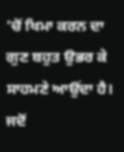‘ਚੋਂ ਖਿਮਾ ਕਰਨ ਦਾ ਗੁਣ ਬਹੁਤ ਉਭਰ ਕੇ ਸਾਹਮਣੇ ਆਉਂਦਾ ਹੈ। ਜਦੋਂ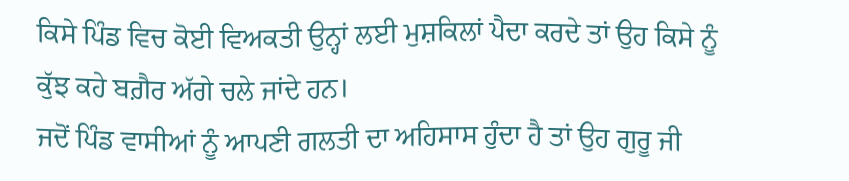ਕਿਸੇ ਪਿੰਡ ਵਿਚ ਕੋਈ ਵਿਅਕਤੀ ਉਨ੍ਹਾਂ ਲਈ ਮੁਸ਼ਕਿਲਾਂ ਪੈਦਾ ਕਰਦੇ ਤਾਂ ਉਹ ਕਿਸੇ ਨੂੰ ਕੁੱਝ ਕਹੇ ਬਗ਼ੈਰ ਅੱਗੇ ਚਲੇ ਜਾਂਦੇ ਹਨ।
ਜਦੋਂ ਪਿੰਡ ਵਾਸੀਆਂ ਨੂੰ ਆਪਣੀ ਗਲਤੀ ਦਾ ਅਹਿਸਾਸ ਹੁੰਦਾ ਹੈ ਤਾਂ ਉਹ ਗੁਰੂ ਜੀ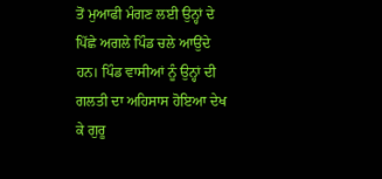ਤੋਂ ਮੁਆਫੀ ਮੰਗਣ ਲਈ ਉਨ੍ਹਾਂ ਦੇ ਪਿੱਛੇ ਅਗਲੇ ਪਿੰਡ ਚਲੇ ਆਉਂਦੇ ਹਨ। ਪਿੰਡ ਵਾਸੀਆਂ ਨੂੰ ਉਨ੍ਹਾਂ ਦੀ ਗਲਤੀ ਦਾ ਅਹਿਸਾਸ ਹੋਇਆ ਦੇਖ ਕੇ ਗੁਰੂ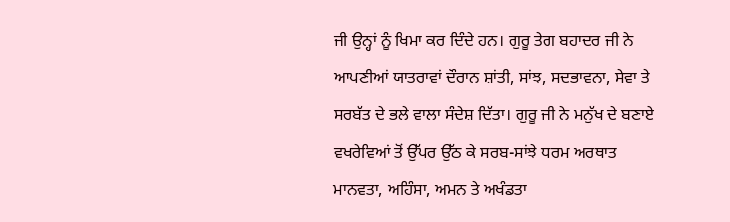ਜੀ ਉਨ੍ਹਾਂ ਨੂੰ ਖਿਮਾ ਕਰ ਦਿੰਦੇ ਹਨ। ਗੁਰੂ ਤੇਗ ਬਹਾਦਰ ਜੀ ਨੇ ਆਪਣੀਆਂ ਯਾਤਰਾਵਾਂ ਦੌਰਾਨ ਸ਼ਾਂਤੀ, ਸਾਂਝ, ਸਦਭਾਵਨਾ, ਸੇਵਾ ਤੇ ਸਰਬੱਤ ਦੇ ਭਲੇ ਵਾਲਾ ਸੰਦੇਸ਼ ਦਿੱਤਾ। ਗੁਰੂ ਜੀ ਨੇ ਮਨੁੱਖ ਦੇ ਬਣਾਏ ਵਖਰੇਵਿਆਂ ਤੋਂ ਉੱਪਰ ਉੱਠ ਕੇ ਸਰਬ-ਸਾਂਝੇ ਧਰਮ ਅਰਥਾਤ ਮਾਨਵਤਾ, ਅਹਿੰਸਾ, ਅਮਨ ਤੇ ਅਖੰਡਤਾ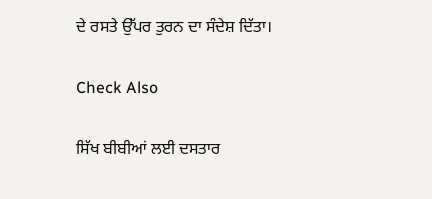ਦੇ ਰਸਤੇ ਉੱਪਰ ਤੁਰਨ ਦਾ ਸੰਦੇਸ਼ ਦਿੱਤਾ।

Check Also

ਸਿੱਖ ਬੀਬੀਆਂ ਲਈ ਦਸਤਾਰ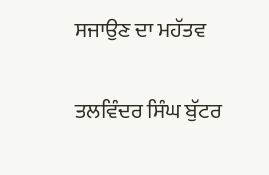ਸਜਾਉਣ ਦਾ ਮਹੱਤਵ

ਤਲਵਿੰਦਰ ਸਿੰਘ ਬੁੱਟਰ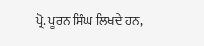ਪ੍ਰੋ. ਪੂਰਨ ਸਿੰਘ ਲਿਖਦੇ ਹਨ,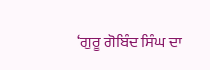‘ਗੁਰੂ ਗੋਬਿੰਦ ਸਿੰਘ ਦਾ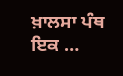ਖ਼ਾਲਸਾ ਪੰਥ ਇਕ …